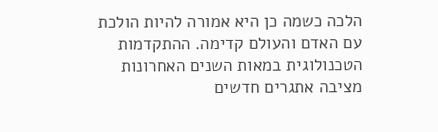הלכה כשמה כן היא אמורה להיות הולכת עם האדם והעולם קדימה. ההתקדמות הטכנולוגית במאות השנים האחרונות מציבה אתגרים חדשים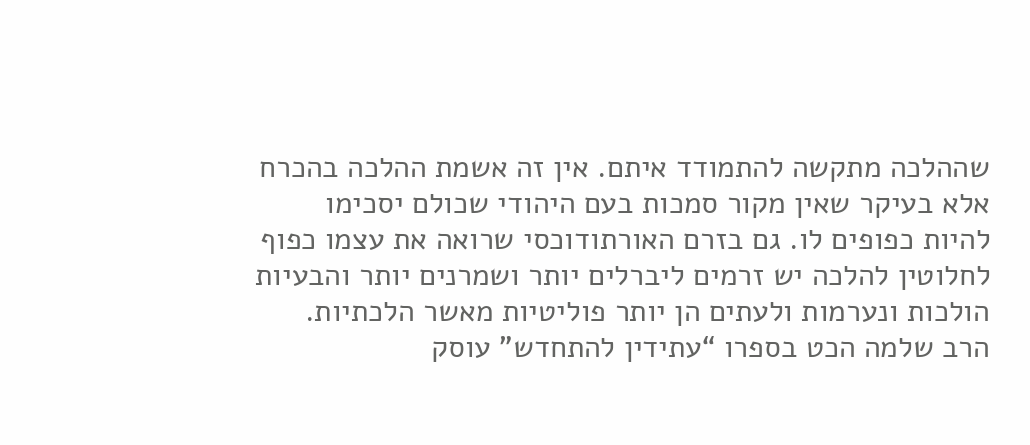שההלכה מתקשה להתמודד איתם. אין זה אשמת ההלכה בהכרח אלא בעיקר שאין מקור סמכות בעם היהודי שכולם יסכימו להיות כפופים לו. גם בזרם האורתודוכסי שרואה את עצמו כפוף לחלוטין להלכה יש זרמים ליברלים יותר ושמרנים יותר והבעיות הולכות ונערמות ולעתים הן יותר פוליטיות מאשר הלכתיות.
הרב שלמה הכט בספרו “עתידין להתחדש” עוסק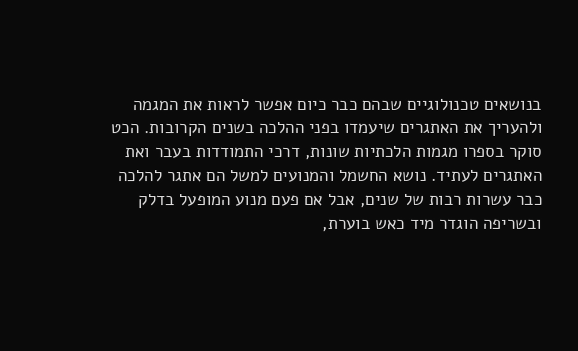בנושאים טכנולוגיים שבהם כבר כיום אפשר לראות את המגמה ולהעריך את האתגרים שיעמדו בפני ההלכה בשנים הקרובות. הכט סוקר בספרו מגמות הלכתיות שונות, דרכי התמודדות בעבר ואת האתגרים לעתיד. נושא החשמל והמנועים למשל הם אתגר להלכה כבר עשרות רבות של שנים, אבל אם פעם מנוע המופעל בדלק ובשריפה הוגדר מיד כאש בוערת,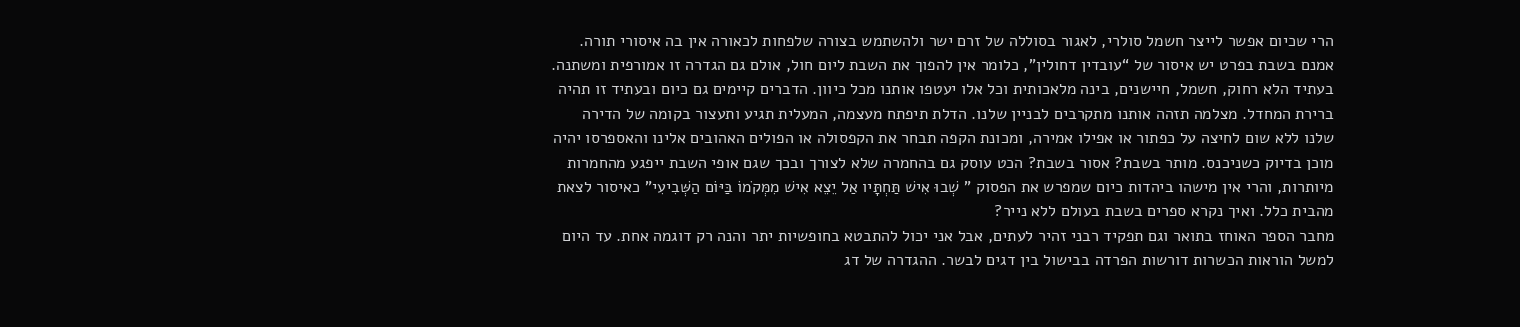הרי שכיום אפשר לייצר חשמל סולרי, לאגור בסוללה של זרם ישר ולהשתמש בצורה שלפחות לכאורה אין בה איסורי תורה. אמנם בשבת בפרט יש איסור של “עובדין דחולין”, כלומר אין להפוך את השבת ליום חול, אולם גם הגדרה זו אמורפית ומשתנה.
בעתיד הלא רחוק, חשמל, חיישנים, בינה מלאכותית וכל אלו יעטפו אותנו מכל כיוון. הדברים קיימים גם כיום ובעתיד זו תהיה ברירת המחדל. מצלמה תזהה אותנו מתקרבים לבניין שלנו. הדלת תיפתח מעצמה, המעלית תגיע ותעצור בקומה של הדירה שלנו ללא שום לחיצה על כפתור או אפילו אמירה, ומכונת הקפה תבחר את הקפסולה או הפולים האהובים אלינו והאספרסו יהיה מוכן בדיוק כשניכנס. מותר בשבת? אסור בשבת? הכט עוסק גם בהחמרה שלא לצורך ובכך שגם אופי השבת ייפגע מהחמרות מיותרות, והרי אין מישהו ביהדות כיום שמפרש את הפסוק ” שְׁבוּ אִישׁ תַּחְתָּיו אַל יֵצֵא אִישׁ מִמְּקֹמוֹ בַּיּוֹם הַשְּׁבִיעִי” כאיסור לצאת מהבית כלל. ואיך נקרא ספרים בשבת בעולם ללא נייר?
מחבר הספר האוחז בתואר וגם תפקיד רבני זהיר לעתים, אבל אני יכול להתבטא בחופשיות יתר והנה רק דוגמה אחת. עד היום למשל הוראות הכשרות דורשות הפרדה בבישול בין דגים לבשר. ההגדרה של דג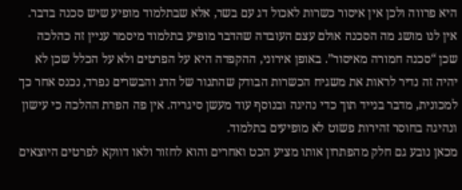היא פרווה ולכן אין איסור כשרות לאכול דג עם בשר, אלא שבתלמוד מופיע שיש סכנה בדבר. אין לנו מושג מה הסכנה אולם עצם העובדה שהדבר מופיע בתלמוד מיסמר עניין זה כהלכה שכן “סכנה חמורה מאיסור”. באופן אירוני, ההקפדה היא על הפרטים ולא על הכלל שכן לא יהיה זה נדיר לראות את משגיח הכשרות הבודק שהתנור של הדג והבשרים נפרד, נכנס אחר כך למכונית, מדבר בנייד תוך כדי נהיגה ובנוסף עוד מעשן סיגריה. אין פה הפרת ההלכה כי עישון ונהיגה בחוסר זהירות פשוט לא מופיעים בתלמוד.
מכאן נובע גם חלק מהפתרון אותו מציע הכט ואחרים והוא לחזור ולאו דווקא לפרטים היוצאים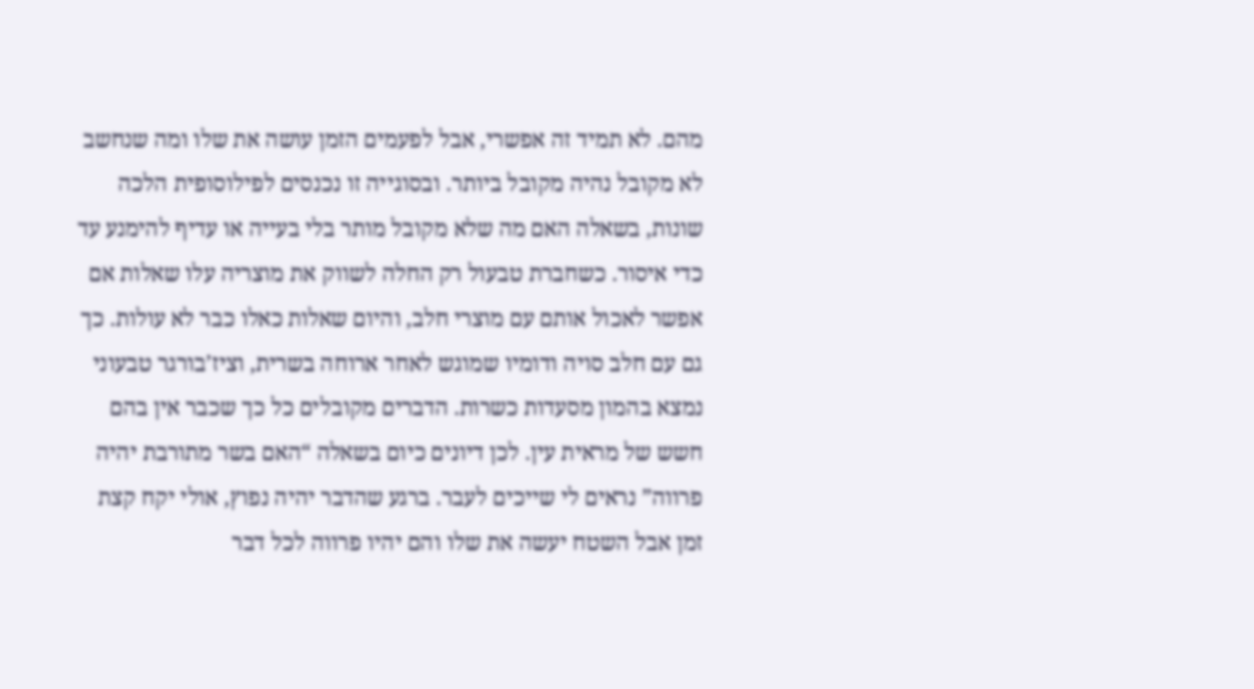מהם. לא תמיד זה אפשרי, אבל לפעמים הזמן עושה את שלו ומה שנחשב לא מקובל נהיה מקובל ביותר. ובסוגייה זו נכנסים לפילוסופית הלכה שונות, בשאלה האם מה שלא מקובל מותר בלי בעייה או עדיף להימנע עד כדי איסור. כשחברת טבעול רק החלה לשווק את מוצריה עלו שאלות אם אפשר לאכול אותם עם מוצרי חלב, והיום שאלות כאלו כבר לא עולות. כך גם עם חלב סויה ודומיו שמוגש לאחר ארוחה בשרית, וציז’בורגר טבעוני נמצא בהמון מסעדות כשרות. הדברים מקובלים כל כך שכבר אין בהם חשש של מראית עין. לכן דיונים כיום בשאלה “האם בשר מתורבת יהיה פרווה” נראים לי שייכים לעבר. ברגע שהדבר יהיה נפוץ, אולי יקח קצת זמן אבל השטח יעשה את שלו והם יהיו פרווה לכל דבר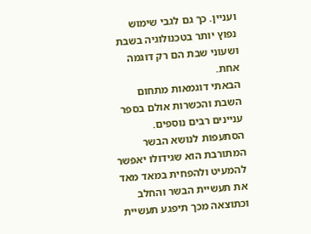ועניין. כך גם לגבי שימוש נפוץ יותר בטכנולוגיה בשבת ושעוני שבת הם רק דוגמה אחת.
הבאתי דוגמאות מתחום השבת והכשרות אולם בספר עניינים רבים נוספים. הסתעפות לנושא הבשר המתורבת הוא שגידולו יאפשר להמעיט ולהפחית במאד מאד את תעשיית הבשר והחלב וכתוצאה מכך תיפגע תעשיית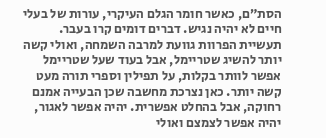הסת”ם, כאשר חומר הגלם העיקרי, עורות של בעלי חיים לא יהיה נגיש. דברים דומים קרו בעבר. תעשיית הפרוות גוועת למרבה השמחה, ואולי קשה יותר להשיג שטריימל, אבל בעוד שעל שטריימל אפשר לוותר בקלות, על תפילין וספרי תורה מעט קשה יותר. כאן נצרכת מחשבה שכן הבעייה אמנם רחוקה, אבל בהחלט אפשרית. יהיה אפשר לאגור, יהיה אפשר לצמצם ואולי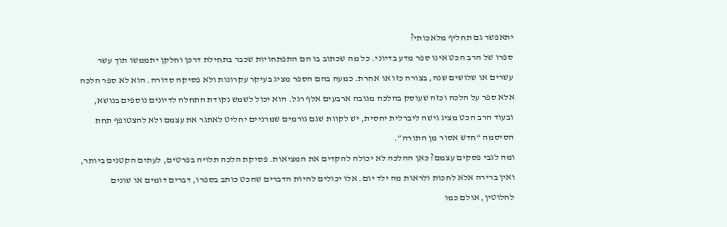יתאפשר גם תחליף מלאכותי?
ספרו של הרב הכט אינו ספר מדע בדיוני. כל מה שכתוב בו הם התפתחויות שכבר בתחילת דרכן וחלקן יתממשו תוך עשר עשרים או שלושים שנה, בצורה כזו או אחרת. כמעה בהם הספר מציג בעיקר עקרונות ולא פסיקה סדורה. הוא לא ספר הלכה אלא ספר על הלכה וכזה שעוסק בהלכה מגובה ארבעים אלף רגל. הוא יכול לשמש נקודת התחלה לדיונים נוספים בנושא, ובעוד הרב הכט מציג גישה ליברלית יחסית, יש לקוות שגם גורמים שמרניים יחליט לאתגר את עצמם ולא להצטופף תחת הסיסמה “חדש אסור מן התורה”.
ומה לגבי פסקים עצמם? כאן ההלכה לא יכולה להקדים את המציאות. פסיקת הלכה תלויה בפרטים, לעתים הקטנים ביותר, ואין ברירה אלא לחכות ולראות מה ילד יום. אלו יכולים להיות הדברים שהכט כותב בספרו, דברים דומים או שונים לחלוטין, אולם כמו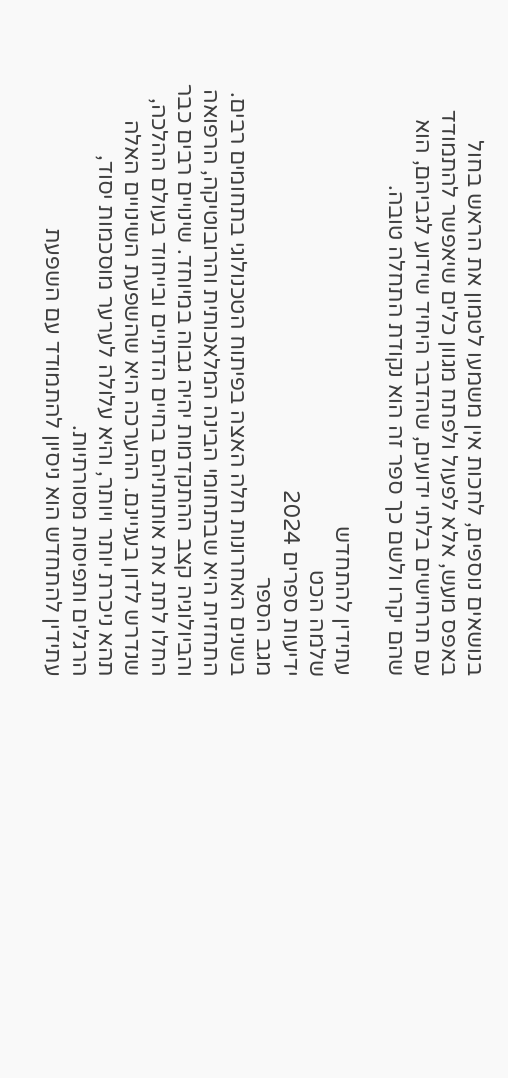בנושאים נוספים, לחכות אין משמעו לטמון את הראש בחול באפס מעש, אלא לפעול ולפתח מגוון כלים שיאפשר להתמודד עם תרחישים בלתי ידועים, שהדבר היחיד שידוע לגביהם, הוא שהם יקרו ולשם כך ספר זה הוא נקודת התחלה טובה.

עתידין להתחדש
שלמה הכט
ידיעות ספרים 2024
מגב הספר
בשנים האחרונות חלה האצה בפיתוח הטכנולוגי בתחומים רבים. התחזית היא שבתחומי הבינה המלאכותית והרובוטיקה, הרפואה והביולוגיה קצב ההתקדמות יהיה גבוה במיוחד. שינויים רבים כבר החלו לתת את אותותיהם בחיים הדתיים ובייחוד בעולם ההלכה, שנדרש לדון בעניינם. ההערכה היא שהשפעת השינויים האלה תהא ניכרת יותר ויותר, והיא עלולה לערער מוסכמות יסוד, הרגלים ותפיסות מסורתיות.
עתידין להתחדש הוא ניסיון להתמודד עם השפעת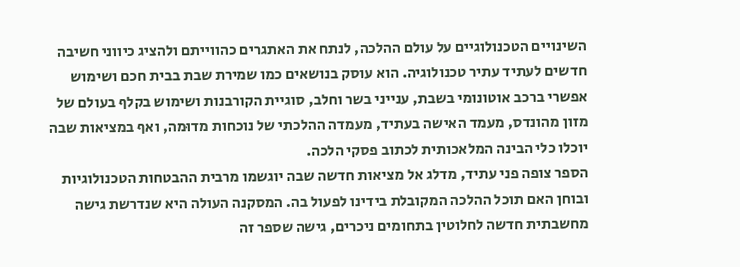השינויים הטכנולוגיים על עולם ההלכה, לנתח את האתגרים כהווייתם ולהציג כיווני חשיבה חדשים לעתיד עתיר טכנולוגיה. הוא עוסק בנושאים כמו שמירת שבת בבית חכם ושימוש אפשרי ברכב אוטונומי בשבת, ענייני בשר וחלב, סוגיית הקורבנות ושימוש בקלף בעולם של מזון מהונדס, מעמד האישה בעתיד, מעמדה ההלכתי של נוכחות מדוּמה, ואף במציאות שבה יוכלו כלי הבינה המלאכותית לכתוב פסקי הלכה.
הספר צופה פני עתיד, מדלג אל מציאות חדשה שבה יוגשמו מרבית ההבטחות הטכנולוגיות ובוחן האם תוכל ההלכה המקובלת בידינו לפעול בה. המסקנה העולה היא שנדרשת גישה מחשבתית חדשה לחלוטין בתחומים ניכרים, גישה שספר זה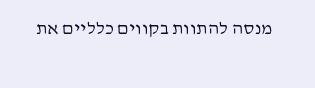מנסה להתוות בקווים כלליים את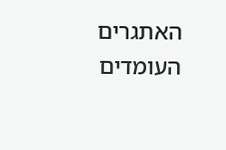האתגרים העומדים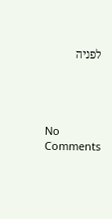לפניה




No Comments